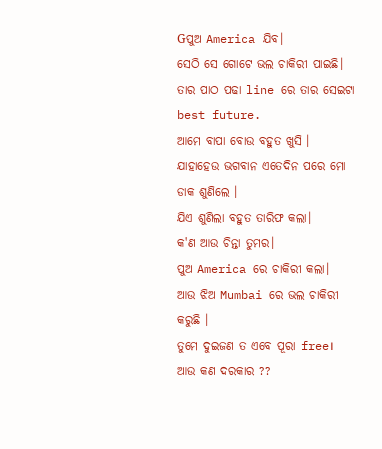Gପୁଅ America ଯିବ।
ସେଠି ସେ ଗୋଟେ ଭଲ ଚାକିରୀ ପାଇଛି।
ତାର ପାଠ ପଢା line ରେ ତାର ସେଇଟା best future.
ଆମେ ବାପା ବୋଉ ବହୁତ ଖୁସି ।
ଯାହାହେଉ ଭଗବାନ ଏତେଦିନ ପରେ ମୋ ଡାକ ଶୁଣିଲେ ।
ଯିଏ ଶୁଣିଲା ବହୁତ ତାରିଫ କଲା।
କ'ଣ ଆଉ ଚିନ୍ତା ତୁମର।
ପୁଅ America ରେ ଚାକିରୀ କଲା।
ଆଉ ଝିଅ Mumbai ରେ ଭଲ ଚାକିରୀ କରୁଛି ।
ତୁମେ ଦୁଇଜଣ ତ ଏବେ ପୂରା free।
ଆଉ କଣ ଦରକାର ??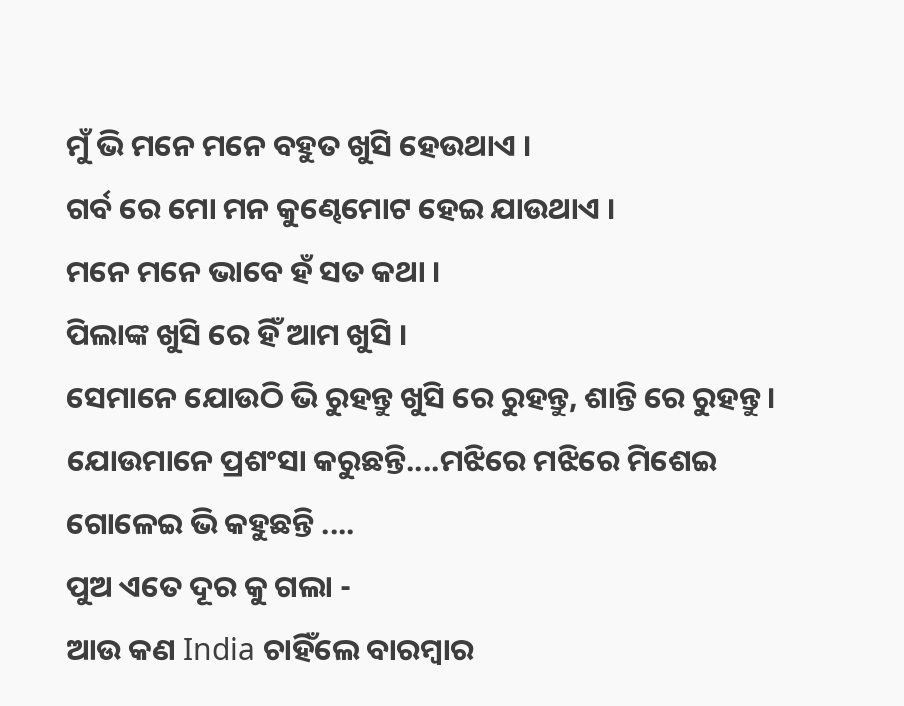ମୁଁ ଭି ମନେ ମନେ ବହୁତ ଖୁସି ହେଉଥାଏ ।
ଗର୍ବ ରେ ମୋ ମନ କୁଣ୍ଢେମୋଟ ହେଇ ଯାଉଥାଏ ।
ମନେ ମନେ ଭାବେ ହଁ ସତ କଥା ।
ପିଲାଙ୍କ ଖୁସି ରେ ହିଁ ଆମ ଖୁସି ।
ସେମାନେ ଯୋଉଠି ଭି ରୁହନ୍ତୁ ଖୁସି ରେ ରୁହନ୍ତୁ, ଶାନ୍ତି ରେ ରୁହନ୍ତୁ ।
ଯୋଉମାନେ ପ୍ରଶଂସା କରୁଛନ୍ତି....ମଝିରେ ମଝିରେ ମିଶେଇ ଗୋଳେଇ ଭି କହୁଛନ୍ତି ....
ପୁଅ ଏତେ ଦୂର କୁ ଗଲା -
ଆଉ କଣ India ଚାହିଁଲେ ବାରମ୍ବାର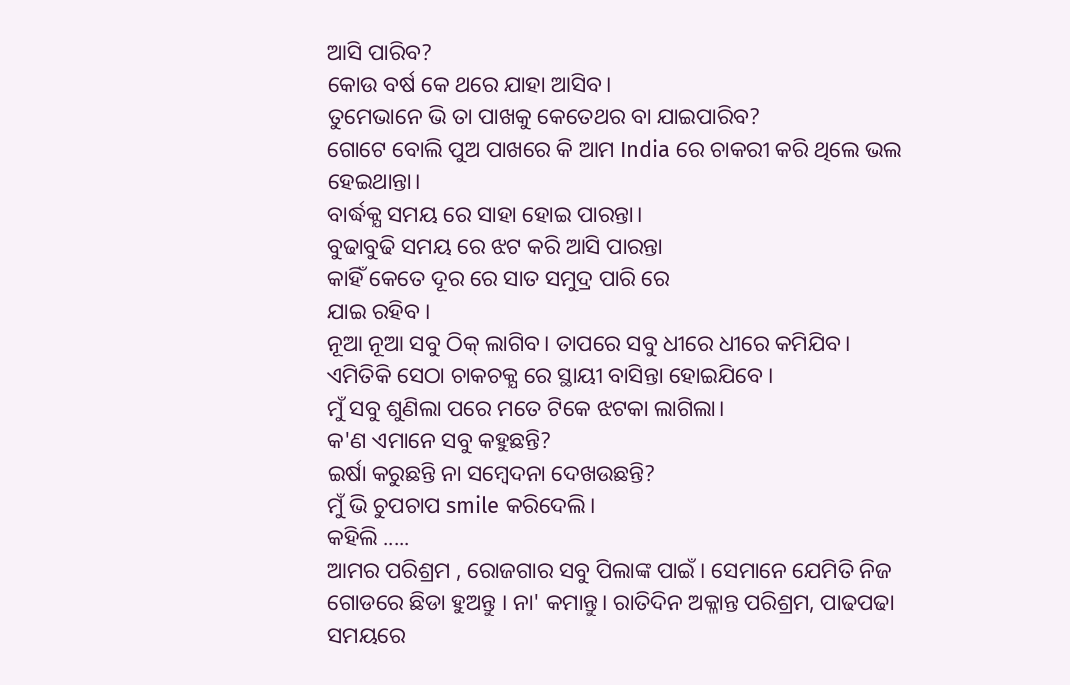ଆସି ପାରିବ?
କୋଉ ବର୍ଷ କେ ଥରେ ଯାହା ଆସିବ।
ତୁମେଭାନେ ଭି ତା ପାଖକୁ କେତେଥର ବା ଯାଇପାରିବ?
ଗୋଟେ ବୋଲି ପୁଅ ପାଖରେ କି ଆମ India ରେ ଚାକରୀ କରି ଥିଲେ ଭଲ ହେଇଥାନ୍ତା।
ବାର୍ଦ୍ଧକ୍ଯ ସମୟ ରେ ସାହା ହୋଇ ପାରନ୍ତା।
ବୁଢାବୁଢି ସମୟ ରେ ଝଟ କରି ଆସି ପାରନ୍ତା
କାହିଁ କେତେ ଦୂର ରେ ସାତ ସମୁଦ୍ର ପାରି ରେ
ଯାଇ ରହିବ ।
ନୂଆ ନୂଆ ସବୁ ଠିକ୍ ଲାଗିବ। ତାପରେ ସବୁ ଧୀରେ ଧୀରେ କମିଯିବ।
ଏମିତିକି ସେଠା ଚାକଚକ୍ଯ ରେ ସ୍ଥାୟୀ ବାସିନ୍ତା ହୋଇଯିବେ ।
ମୁଁ ସବୁ ଶୁଣିଲା ପରେ ମତେ ଟିକେ ଝଟକା ଲାଗିଲା।
କ'ଣ ଏମାନେ ସବୁ କହୁଛନ୍ତି?
ଇର୍ଷା କରୁଛନ୍ତି ନା ସମ୍ବେଦନା ଦେଖଉଛନ୍ତି?
ମୁଁ ଭି ଚୁପଚାପ smile କରିଦେଲି।
କହିଲି .....
ଆମର ପରିଶ୍ରମ , ରୋଜଗାର ସବୁ ପିଲାଙ୍କ ପାଇଁ । ସେମାନେ ଯେମିତି ନିଜ ଗୋଡରେ ଛିଡା ହୁଅନ୍ତୁ । ନା' କମାନ୍ତୁ। ରାତିଦିନ ଅକ୍ଳାନ୍ତ ପରିଶ୍ରମ, ପାଢପଢା ସମୟରେ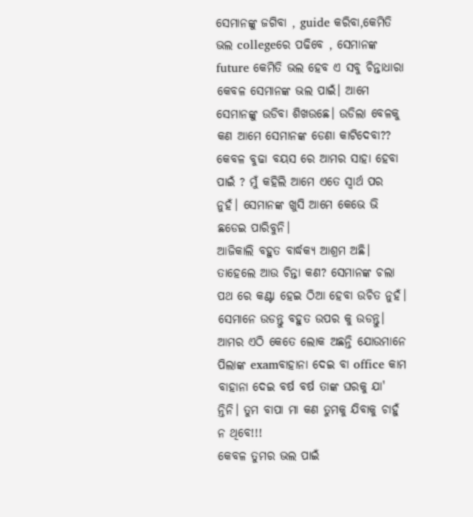ସେମାନଙ୍କୁ ଜଗିବା , guide କରିବା,କେମିତି ଭଲ collegeରେ ପଢିବେ , ସେମାନଙ୍କ future କେମିତି ଭଲ ହେବ ଏ ସବୁ ଚିନ୍ତାଧାରା କେବଳ ସେମାନଙ୍କ ଭଲ ପାଇଁ। ଆମେ ସେମାନଙ୍କୁ ଉଡିବା ଶିଖଉଛେ। ଉଡିଲା ବେଳକୁ କଣ ଆମେ ସେମାନଙ୍କ ଡେଣା କାଟିଦେବା??
କେବଳ ବୁଢା ବୟସ ରେ ଆମର ସାହା ହେବା ପାଇଁ ? ମୁଁ କହିଲି ଆମେ ଏତେ ସ୍ବାର୍ଥ ପର ନୁହଁ। ସେମାନଙ୍କ ଖୁସି ଆମେ କେଭେ ଭି ଛଡେଇ ପାରିବୁନି।
ଆଜିକାଲି ବହୁତ ବାର୍ଦ୍ଧକ୍ଯ ଆଶ୍ରମ ଅଛି।
ତାହେଲେ ଆଉ ଚିନ୍ତା କଣ? ସେମାନଙ୍କ ଚଲା ପଥ ରେ କଣ୍ଟା ହେଇ ଠିଆ ହେବା ଉଚିତ ନୁହଁ।
ସେମାନେ ଉଡନ୍ତୁ ବହୁତ ଉପର କୁ ଉଡନ୍ତୁ।
ଆମର ଏଠି କେତେ ଲୋକ ଅଛନ୍ତି ଯୋଉମାନେ ପିଲାଙ୍କ examବାହାନା ଦେଇ ବା office କାମ ବାହାନା ଦେଇ ବର୍ଷ ବର୍ଷ ତାଙ୍କ ଘରକୁ ଯା' ନ୍ତିନି। ତୁମ ବାପା ମା କଣ ତୁମକୁ ଯିବାକୁ ଚାହୁଁ ନ ଥିବେ!!!
କେବଳ ତୁମର ଭଲ ପାଇଁ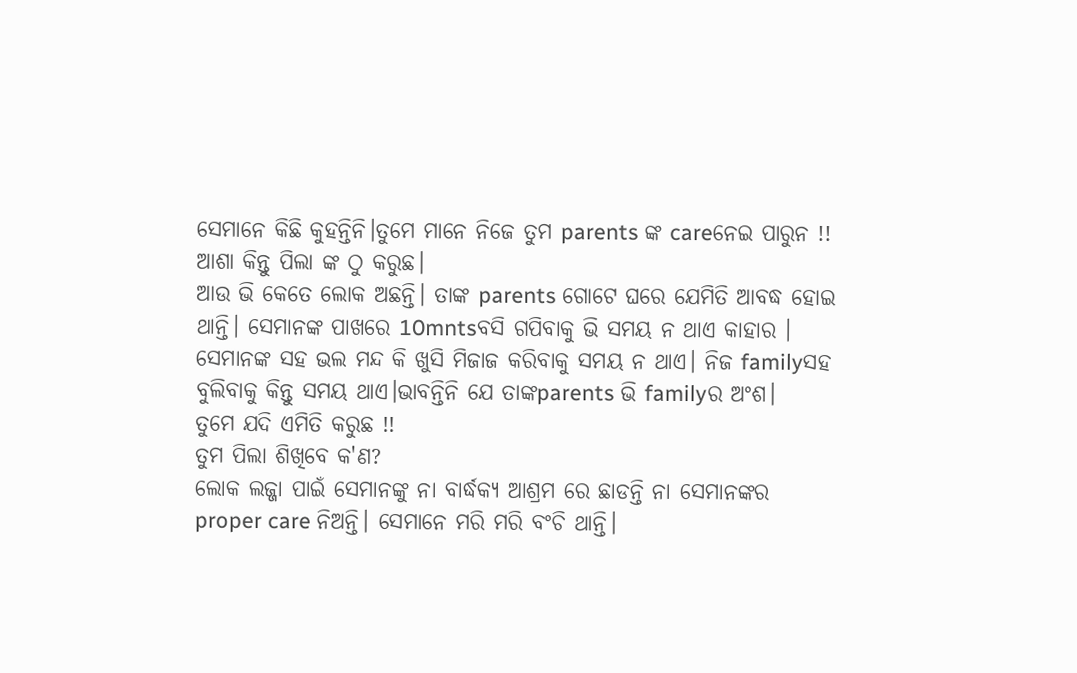ସେମାନେ କିଛି କୁହନ୍ତିନି।ତୁମେ ମାନେ ନିଜେ ତୁମ parents ଙ୍କ careନେଇ ପାରୁନ !!
ଆଶା କିନ୍ତୁ ପିଲା ଙ୍କ ଠୁ କରୁଛ।
ଆଉ ଭି କେତେ ଲୋକ ଅଛନ୍ତି। ତାଙ୍କ parents ଗୋଟେ ଘରେ ଯେମିତି ଆବଦ୍ଧ ହୋଇ ଥାନ୍ତି। ସେମାନଙ୍କ ପାଖରେ 10mntsବସି ଗପିବାକୁ ଭି ସମୟ ନ ଥାଏ କାହାର । ସେମାନଙ୍କ ସହ ଭଲ ମନ୍ଦ କି ଖୁସି ମିଜାଜ କରିବାକୁ ସମୟ ନ ଥାଏ। ନିଜ familyସହ ବୁଲିବାକୁ କିନ୍ତୁ ସମୟ ଥାଏ।ଭାବନ୍ତିନି ଯେ ତାଙ୍କparents ଭି familyର ଅଂଶ।
ତୁମେ ଯଦି ଏମିତି କରୁଛ !!
ତୁମ ପିଲା ଶିଖିବେ କ'ଣ?
ଲୋକ ଲଜ୍ଜା ପାଇଁ ସେମାନଙ୍କୁ ନା ବାର୍ଦ୍ଧକ୍ଯ ଆଶ୍ରମ ରେ ଛାଡନ୍ତି ନା ସେମାନଙ୍କର proper care ନିଅନ୍ତି। ସେମାନେ ମରି ମରି ବଂଚି ଥାନ୍ତି।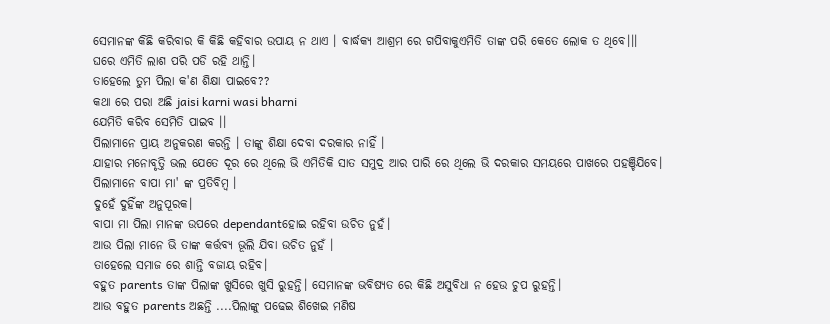ସେମାନଙ୍କ କିଛି କରିବାର କି କିଛି କହିବାର ଉପାୟ ନ ଥାଏ । ବାର୍ଦ୍ଧକ୍ଯ ଆଶ୍ରମ ରେ ଗପିବାକୁଏମିତି ତାଙ୍କ ପରି କେତେ ଲୋକ ତ ଥିବେ।।।
ଘରେ ଏମିତି ଲାଶ ପରି ପଡି ରହି ଥାନ୍ତି।
ତାହେଲେ ତୁମ ପିଲା କ'ଣ ଶିକ୍ଷା ପାଇବେ??
କଥା ରେ ପରା ଅଛି jaisi karni wasi bharni
ଯେମିତି କରିବ ସେମିତି ପାଇବ ।।
ପିଲାମାନେ ପ୍ରାୟ ଅନୁକରଣ କରନ୍ତି । ତାଙ୍କୁ ଶିକ୍ଷା ଦେବା ଦରକାର ନାହିଁ ।
ଯାହାର ମନୋବୃତ୍ତି ଭଲ ଯେତେ ଦୂର ରେ ଥିଲେ ଭି ଏମିତିକି ସାତ ସମୁଦ୍ର ଆର ପାରି ରେ ଥିଲେ ଭି ଦରକାର ସମୟରେ ପାଖରେ ପହଞ୍ଚିଯିବେ।
ପିଲାମାନେ ବାପା ମା' ଙ୍କ ପ୍ରତିବିମ୍ବ ।
ଦୁହେଁ ଦୁହିଁଙ୍କ ଅନୁପୂରକ।
ବାପା ମା ପିଲା ମାନଙ୍କ ଉପରେ dependantହୋଇ ରହିବା ଉଚିତ ନୁହଁ।
ଆଉ ପିଲା ମାନେ ଭି ତାଙ୍କ କର୍ତ୍ତବ୍ଯ ଭୂଲି ଯିବା ଉଚିତ ନୁହଁ ।
ତାହେଲେ ସମାଜ ରେ ଶାନ୍ତି ବଜାୟ ରହିବ।
ବହୁତ parents ତାଙ୍କ ପିଲାଙ୍କ ଖୁସିରେ ଖୁସି ରୁହନ୍ତି। ସେମାନଙ୍କ ଭବିଷ୍ୟତ ରେ କିଛି ଅସୁବିଧା ନ ହେଉ ଚୁପ ରୁହନ୍ତି।
ଆଉ ବହୁତ parents ଅଛନ୍ତି ....ପିଲାଙ୍କୁ ପଢେଇ ଶିଖେଇ ମଣିଷ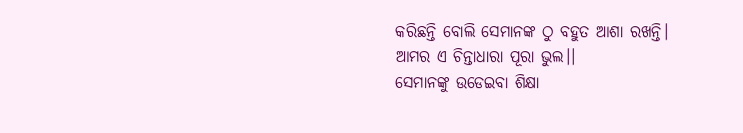କରିଛନ୍ତି ବୋଲି ସେମାନଙ୍କ ଠୁ ବହୁତ ଆଶା ରଖନ୍ତି।
ଆମର ଏ ଚିନ୍ତାଧାରା ପୂରା ଭୁଲ।।
ସେମାନଙ୍କୁ ଉଡେଇବା ଶିକ୍ଷା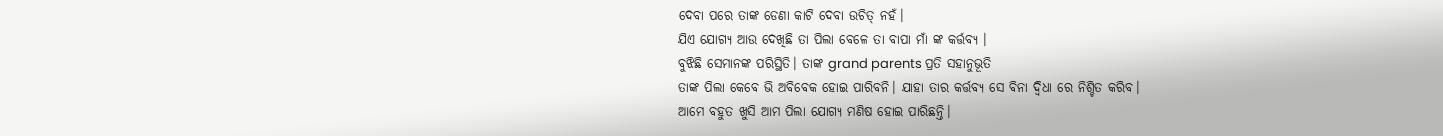ଦେବା ପରେ ତାଙ୍କ ଡେଣା କାଟି ଦେବା ଉଚିତ୍ ନହଁ।
ଯିଏ ଯୋଗ୍ଯ ଆଉ ଦେଖିଛି ତା ପିଲା ବେଳେ ତା ବାପା ମାଁ ଙ୍କ କର୍ତ୍ତବ୍ଯ ।
ବୁଝିଛି ସେମାନଙ୍କ ପରିସ୍ଥିତି। ତାଙ୍କ grand parents ପ୍ରତି ସହାନୁଭୂତି
ତାଙ୍କ ପିଲା କେବେ ଭି ଅବିବେକ ହୋଇ ପାରିବନି। ଯାହା ତାର କର୍ତ୍ତବ୍ଯ ସେ ବିନା ଦ୍ବିଧା ରେ ନିଶ୍ଚିତ କରିବ।
ଆମେ ବହୁତ ଖୁସି ଆମ ପିଲା ଯୋଗ୍ଯ ମଣିଷ ହୋଇ ପାରିଛନ୍ତି।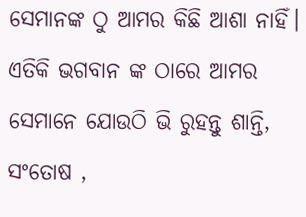ସେମାନଙ୍କ ଠୁ ଆମର କିଛି ଆଶା ନାହିଁ।
ଏତିକି ଭଗବାନ ଙ୍କ ଠାରେ ଆମର ସେମାନେ ଯୋଉଠି ଭି ରୁହନ୍ତୁ ଶାନ୍ତି, ସଂତୋଷ ,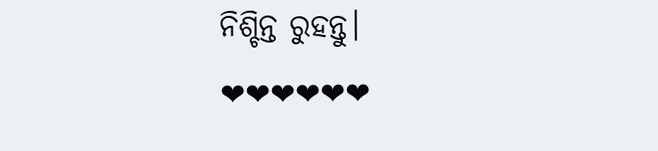ନିଶ୍ଚିନ୍ତ ରୁହନ୍ତୁ।
❤❤❤❤❤❤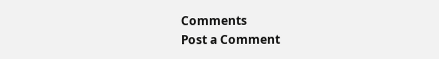Comments
Post a Comment